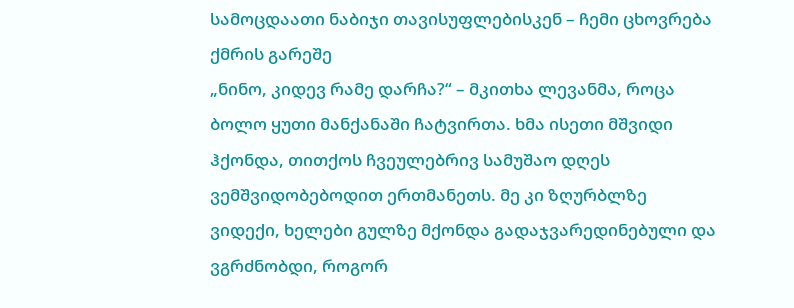სამოცდაათი ნაბიჯი თავისუფლებისკენ – ჩემი ცხოვრება ქმრის გარეშე
„ნინო, კიდევ რამე დარჩა?“ – მკითხა ლევანმა, როცა ბოლო ყუთი მანქანაში ჩატვირთა. ხმა ისეთი მშვიდი ჰქონდა, თითქოს ჩვეულებრივ სამუშაო დღეს ვემშვიდობებოდით ერთმანეთს. მე კი ზღურბლზე ვიდექი, ხელები გულზე მქონდა გადაჯვარედინებული და ვგრძნობდი, როგორ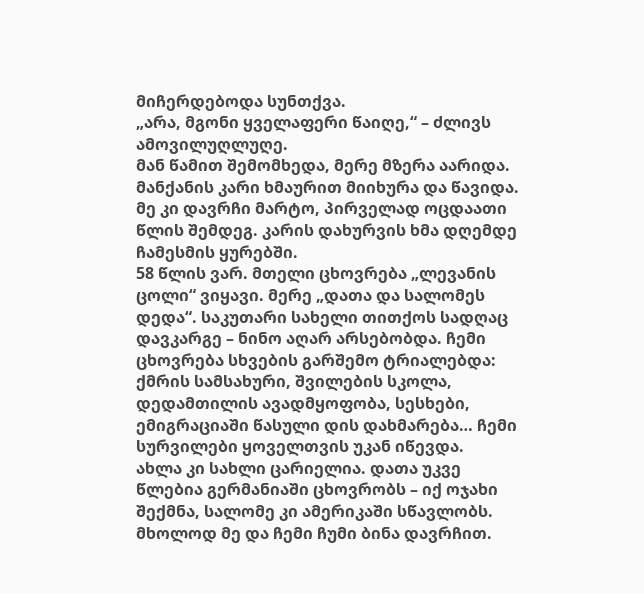მიჩერდებოდა სუნთქვა.
„არა, მგონი ყველაფერი წაიღე,“ – ძლივს ამოვილუღლუღე.
მან წამით შემომხედა, მერე მზერა აარიდა. მანქანის კარი ხმაურით მიიხურა და წავიდა. მე კი დავრჩი მარტო, პირველად ოცდაათი წლის შემდეგ. კარის დახურვის ხმა დღემდე ჩამესმის ყურებში.
58 წლის ვარ. მთელი ცხოვრება „ლევანის ცოლი“ ვიყავი. მერე „დათა და სალომეს დედა“. საკუთარი სახელი თითქოს სადღაც დავკარგე – ნინო აღარ არსებობდა. ჩემი ცხოვრება სხვების გარშემო ტრიალებდა: ქმრის სამსახური, შვილების სკოლა, დედამთილის ავადმყოფობა, სესხები, ემიგრაციაში წასული დის დახმარება… ჩემი სურვილები ყოველთვის უკან იწევდა.
ახლა კი სახლი ცარიელია. დათა უკვე წლებია გერმანიაში ცხოვრობს – იქ ოჯახი შექმნა, სალომე კი ამერიკაში სწავლობს. მხოლოდ მე და ჩემი ჩუმი ბინა დავრჩით.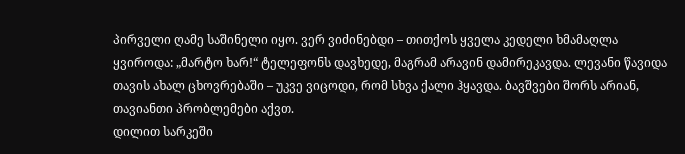პირველი ღამე საშინელი იყო. ვერ ვიძინებდი – თითქოს ყველა კედელი ხმამაღლა ყვიროდა: „მარტო ხარ!“ ტელეფონს დავხედე, მაგრამ არავინ დამირეკავდა. ლევანი წავიდა თავის ახალ ცხოვრებაში – უკვე ვიცოდი, რომ სხვა ქალი ჰყავდა. ბავშვები შორს არიან, თავიანთი პრობლემები აქვთ.
დილით სარკეში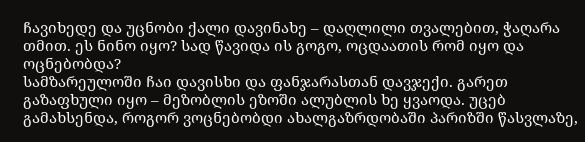ჩავიხედე და უცნობი ქალი დავინახე – დაღლილი თვალებით, ჭაღარა თმით. ეს ნინო იყო? სად წავიდა ის გოგო, ოცდაათის რომ იყო და ოცნებობდა?
სამზარეულოში ჩაი დავისხი და ფანჯარასთან დავჯექი. გარეთ გაზაფხული იყო – მეზობლის ეზოში ალუბლის ხე ყვაოდა. უცებ გამახსენდა, როგორ ვოცნებობდი ახალგაზრდობაში პარიზში წასვლაზე,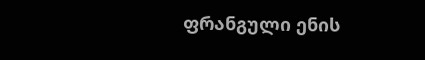ფრანგული ენის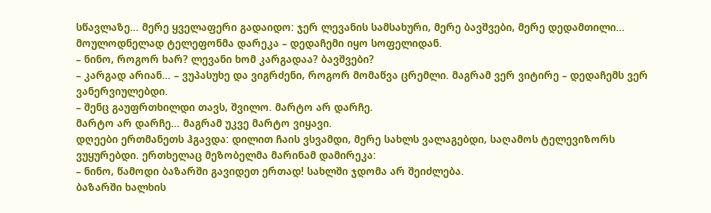სწავლაზე… მერე ყველაფერი გადაიდო: ჯერ ლევანის სამსახური, მერე ბავშვები, მერე დედამთილი…
მოულოდნელად ტელეფონმა დარეკა – დედაჩემი იყო სოფელიდან.
– ნინო, როგორ ხარ? ლევანი ხომ კარგადაა? ბავშვები?
– კარგად არიან… – ვუპასუხე და ვიგრძენი, როგორ მომაწვა ცრემლი. მაგრამ ვერ ვიტირე – დედაჩემს ვერ ვანერვიულებდი.
– შენც გაუფრთხილდი თავს, შვილო. მარტო არ დარჩე.
მარტო არ დარჩე… მაგრამ უკვე მარტო ვიყავი.
დღეები ერთმანეთს ჰგავდა: დილით ჩაის ვსვამდი, მერე სახლს ვალაგებდი, საღამოს ტელევიზორს ვუყურებდი. ერთხელაც მეზობელმა მარინამ დამირეკა:
– ნინო, წამოდი ბაზარში გავიდეთ ერთად! სახლში ჯდომა არ შეიძლება.
ბაზარში ხალხის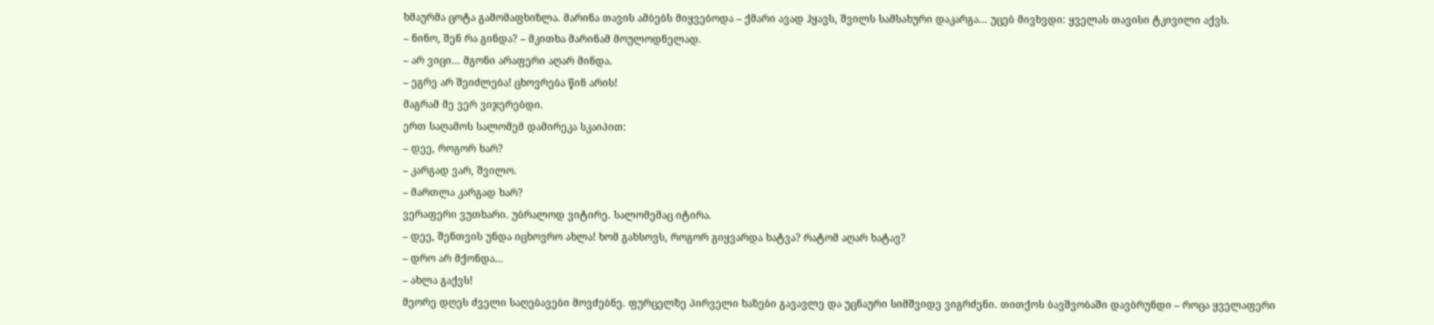ხმაურმა ცოტა გამომაფხიზლა. მარინა თავის ამბებს მიყვებოდა – ქმარი ავად ჰყავს, შვილს სამსახური დაკარგა… უცებ მივხვდი: ყველას თავისი ტკივილი აქვს.
– ნინო, შენ რა გინდა? – მკითხა მარინამ მოულოდნელად.
– არ ვიცი… მგონი არაფერი აღარ მინდა.
– ეგრე არ შეიძლება! ცხოვრება წინ არის!
მაგრამ მე ვერ ვიჯერებდი.
ერთ საღამოს სალომემ დამირეკა სკაიპით:
– დეე, როგორ ხარ?
– კარგად ვარ, შვილო.
– მართლა კარგად ხარ?
ვერაფერი ვუთხარი. უბრალოდ ვიტირე. სალომემაც იტირა.
– დეე, შენთვის უნდა იცხოვრო ახლა! ხომ გახსოვს, როგორ გიყვარდა ხატვა? რატომ აღარ ხატავ?
– დრო არ მქონდა…
– ახლა გაქვს!
მეორე დღეს ძველი საღებავები მოვძებნე. ფურცელზე პირველი ხაზები გავავლე და უცნაური სიმშვიდე ვიგრძენი. თითქოს ბავშვობაში დავბრუნდი – როცა ყველაფერი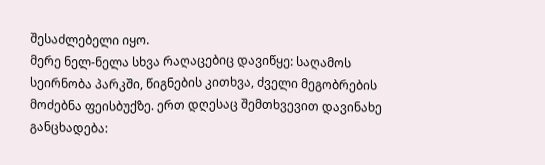შესაძლებელი იყო.
მერე ნელ-ნელა სხვა რაღაცებიც დავიწყე: საღამოს სეირნობა პარკში, წიგნების კითხვა, ძველი მეგობრების მოძებნა ფეისბუქზე. ერთ დღესაც შემთხვევით დავინახე განცხადება: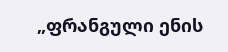„ფრანგული ენის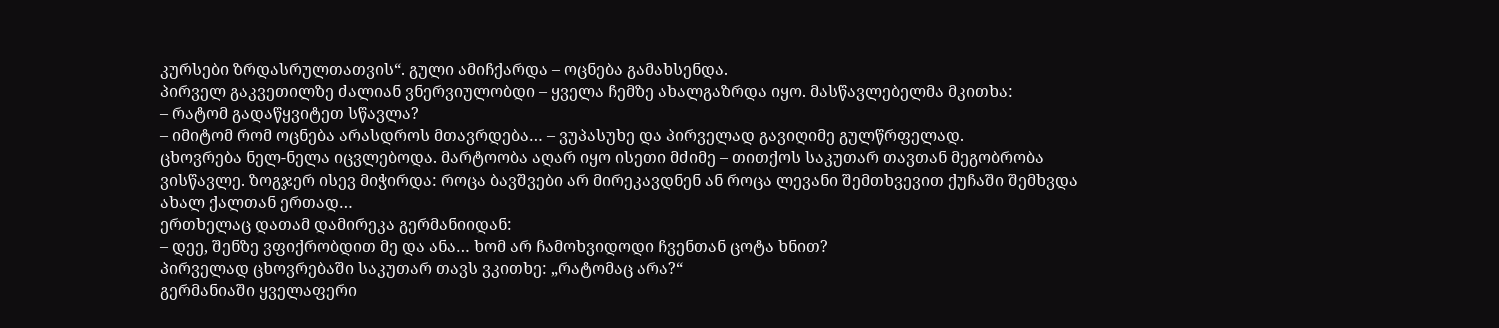კურსები ზრდასრულთათვის“. გული ამიჩქარდა – ოცნება გამახსენდა.
პირველ გაკვეთილზე ძალიან ვნერვიულობდი – ყველა ჩემზე ახალგაზრდა იყო. მასწავლებელმა მკითხა:
– რატომ გადაწყვიტეთ სწავლა?
– იმიტომ რომ ოცნება არასდროს მთავრდება… – ვუპასუხე და პირველად გავიღიმე გულწრფელად.
ცხოვრება ნელ-ნელა იცვლებოდა. მარტოობა აღარ იყო ისეთი მძიმე – თითქოს საკუთარ თავთან მეგობრობა ვისწავლე. ზოგჯერ ისევ მიჭირდა: როცა ბავშვები არ მირეკავდნენ ან როცა ლევანი შემთხვევით ქუჩაში შემხვდა ახალ ქალთან ერთად…
ერთხელაც დათამ დამირეკა გერმანიიდან:
– დეე, შენზე ვფიქრობდით მე და ანა… ხომ არ ჩამოხვიდოდი ჩვენთან ცოტა ხნით?
პირველად ცხოვრებაში საკუთარ თავს ვკითხე: „რატომაც არა?“
გერმანიაში ყველაფერი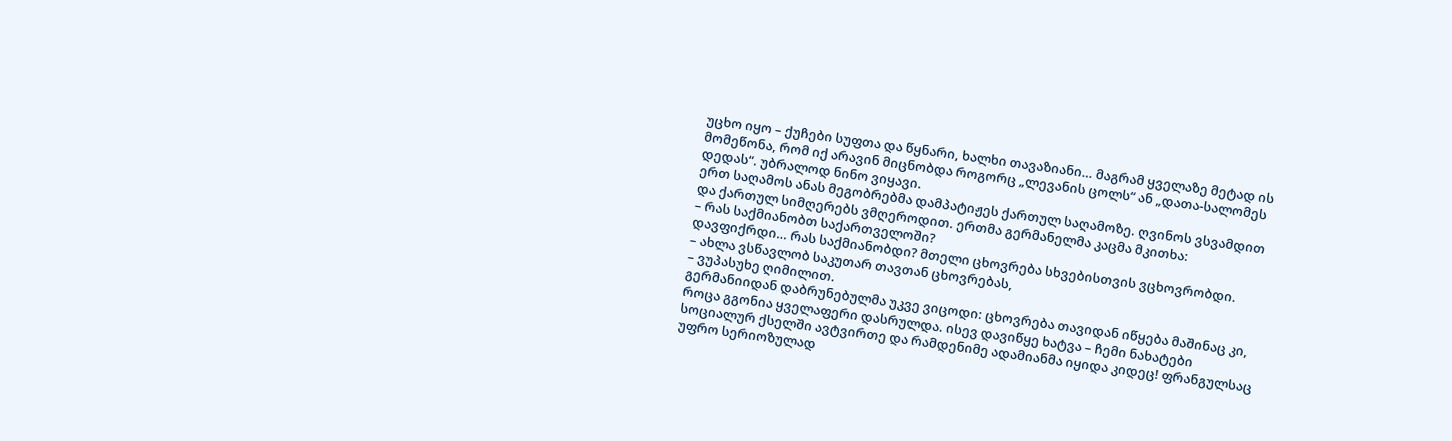უცხო იყო – ქუჩები სუფთა და წყნარი, ხალხი თავაზიანი… მაგრამ ყველაზე მეტად ის მომეწონა, რომ იქ არავინ მიცნობდა როგორც „ლევანის ცოლს“ ან „დათა-სალომეს დედას“. უბრალოდ ნინო ვიყავი.
ერთ საღამოს ანას მეგობრებმა დამპატიჟეს ქართულ საღამოზე. ღვინოს ვსვამდით და ქართულ სიმღერებს ვმღეროდით. ერთმა გერმანელმა კაცმა მკითხა:
– რას საქმიანობთ საქართველოში?
დავფიქრდი… რას საქმიანობდი? მთელი ცხოვრება სხვებისთვის ვცხოვრობდი.
– ახლა ვსწავლობ საკუთარ თავთან ცხოვრებას,
– ვუპასუხე ღიმილით.
გერმანიიდან დაბრუნებულმა უკვე ვიცოდი: ცხოვრება თავიდან იწყება მაშინაც კი, როცა გგონია ყველაფერი დასრულდა. ისევ დავიწყე ხატვა – ჩემი ნახატები სოციალურ ქსელში ავტვირთე და რამდენიმე ადამიანმა იყიდა კიდეც! ფრანგულსაც უფრო სერიოზულად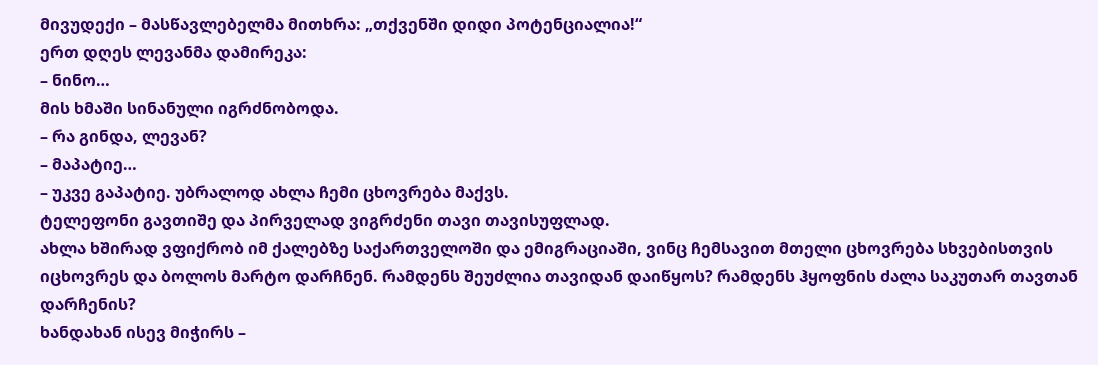მივუდექი – მასწავლებელმა მითხრა: „თქვენში დიდი პოტენციალია!“
ერთ დღეს ლევანმა დამირეკა:
– ნინო…
მის ხმაში სინანული იგრძნობოდა.
– რა გინდა, ლევან?
– მაპატიე…
– უკვე გაპატიე. უბრალოდ ახლა ჩემი ცხოვრება მაქვს.
ტელეფონი გავთიშე და პირველად ვიგრძენი თავი თავისუფლად.
ახლა ხშირად ვფიქრობ იმ ქალებზე საქართველოში და ემიგრაციაში, ვინც ჩემსავით მთელი ცხოვრება სხვებისთვის იცხოვრეს და ბოლოს მარტო დარჩნენ. რამდენს შეუძლია თავიდან დაიწყოს? რამდენს ჰყოფნის ძალა საკუთარ თავთან დარჩენის?
ხანდახან ისევ მიჭირს –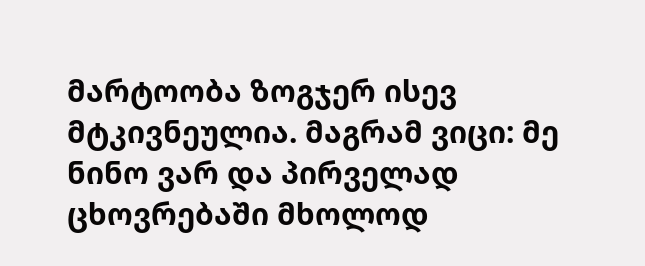მარტოობა ზოგჯერ ისევ მტკივნეულია. მაგრამ ვიცი: მე ნინო ვარ და პირველად ცხოვრებაში მხოლოდ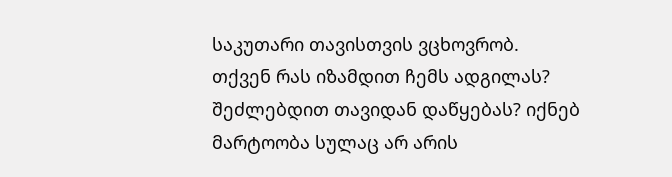საკუთარი თავისთვის ვცხოვრობ.
თქვენ რას იზამდით ჩემს ადგილას? შეძლებდით თავიდან დაწყებას? იქნებ მარტოობა სულაც არ არის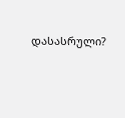დასასრული?